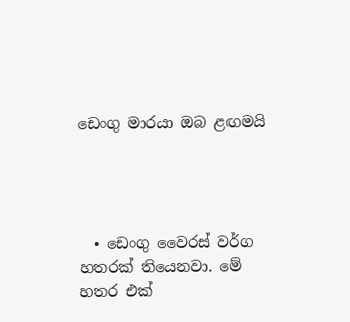ඩෙංගු මාරයා ඔබ ළඟමයි




  • ඩෙංගු වෛරස් වර්ග හතරක් තියෙනවා. මේ හතර එක්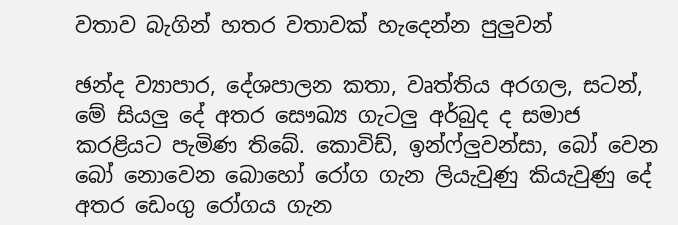වතාව බැගින් හතර වතාවක් හැදෙන්න පුලුවන්

ඡන්ද ව්‍යාපාර, දේශපාලන කතා, වෘත්තිය අරගල, සටන්, මේ සියලු‍ දේ අතර සෞඛ්‍ය ගැටලු‍ අර්බුද ද සමාජ කරළියට පැමිණ තිබේ. කොවිඩ්, ඉන්ෆ්ලු‍වන්සා, බෝ වෙන බෝ නොවෙන බොහෝ රෝග ගැන ලියැවුණු කියැවුණු දේ අතර ඩෙංගු රෝගය ගැන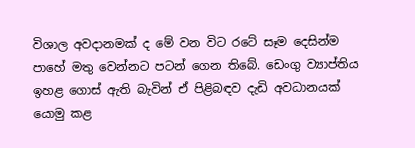විශාල අවදානමක් ද මේ වන විට රටේ සෑම දෙසින්ම පාහේ මතු වෙන්නට පටන් ගෙන තිබේ. ඩෙංගු ව්‍යාප්තිය ඉහළ ගොස් ඇති බැවින් ඒ පිළිබඳව දැඩි අවධානයක් යොමු කළ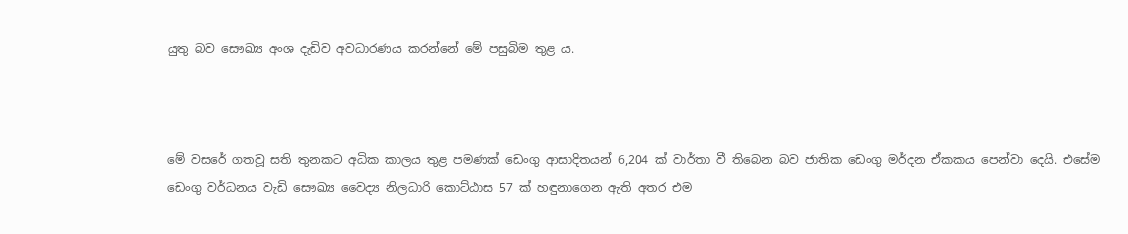යුතු බව සෞඛ්‍ය අංශ දැඩිව අවධාරණය කරන්නේ මේ පසුබිම තුළ ය.



මේ වසරේ ගතවූ සති තුනකට අධික කාලය තුළ පමණක් ඩෙංගු ආසාදිතයන් 6,204 ක් වාර්තා වී තිබෙන බව ජාතික ඩෙංගු මර්දන ඒකකය පෙන්වා දෙයි. එසේම ඩෙංගු වර්ධනය වැඩි සෞඛ්‍ය වෛද්‍ය නිලධාරි කොට්ඨාස 57 ක් හඳුනාගෙන ඇති අතර එම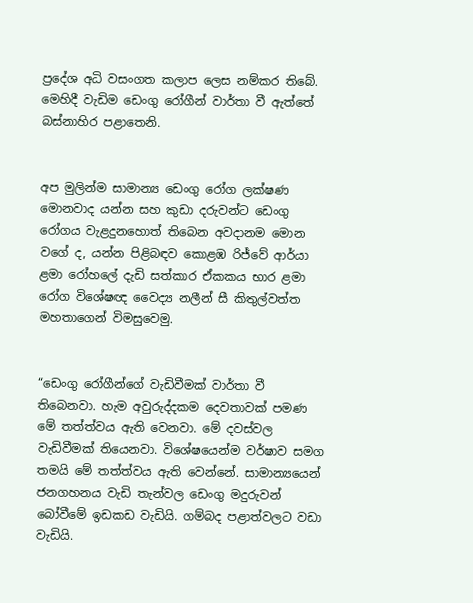ප්‍රදේශ අධි වසංගත කලාප ලෙස නම්කර තිබේ. මෙහිදී වැඩිම ඩෙංගු රෝගීන් වාර්තා වී ඇත්තේ බස්නාහිර පළාතෙනි.


අප මුලින්ම සාමාන්‍ය ඩෙංගු රෝග ලක්ෂණ මොනවාද යන්න සහ කුඩා දරුවන්ට ඩෙංගු රෝගය වැළදුනහොත් තිබෙන අවදානම මොන වගේ ද, යන්න පිළිබඳව කොළඹ රිජ්වේ ආර්යා ළමා රෝහලේ දැඩි සත්කාර ඒකකය භාර ළමා රෝග විශේෂඥ වෛද්‍ය නලීන් සී කිතුල්වත්ත මහතාගෙන් විමසුවෙමු.


“ඩෙංගු රෝගීන්ගේ වැඩිවීමක් වාර්තා වී තිබෙනවා. හැම අවුරුද්දකම දෙවතාවක් පමණ මේ තත්ත්වය ඇති වෙනවා. මේ දවස්වල වැඩිවීමක් තියෙනවා. විශේෂයෙන්ම වර්ෂාව සමග තමයි මේ තත්ත්වය ඇති වෙන්නේ. සාමාන්‍යයෙන් ජනගහනය වැඩි තැන්වල ඩෙංගු මදුරුවන් බෝවීමේ ඉඩකඩ වැඩියි. ගම්බද පළාත්වලට වඩා වැඩියි.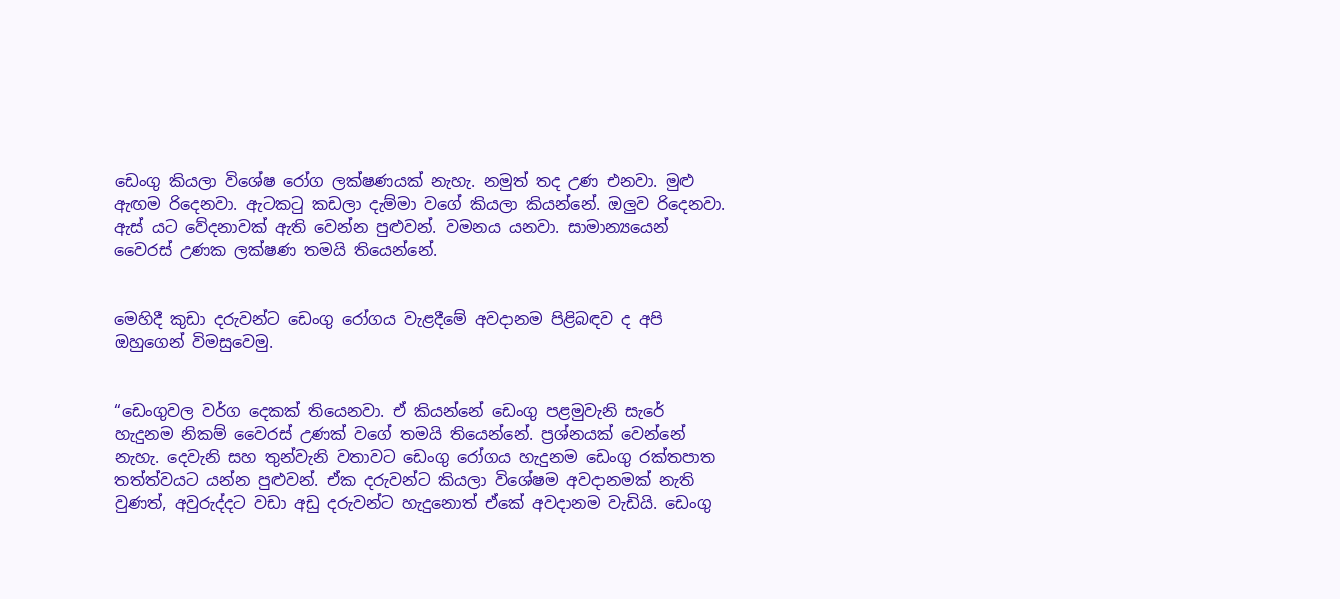ඩෙංගු කියලා විශේෂ රෝග ලක්ෂණයක් නැහැ. නමුත් තද උණ එනවා. මුළු ඇඟම රිදෙනවා. ඇටකටු කඩලා දැම්මා වගේ කියලා කියන්නේ. ඔලු‍ව රිදෙනවා. ඇස් යට වේදනාවක් ඇති වෙන්න පුළුවන්. වමනය යනවා. සාමාන්‍යයෙන් වෛරස් උණක ලක්ෂණ තමයි තියෙන්නේ.


මෙහිදී කුඩා දරුවන්ට ඩෙංගු රෝගය වැළදීමේ අවදානම පිළිබඳව ද අපි ඔහුගෙන් විමසුවෙමු.


“ඩෙංගුවල වර්ග දෙකක් තියෙනවා. ඒ කියන්නේ ඩෙංගු පළමුවැනි සැරේ හැදුනම නිකම් වෛරස් උණක් වගේ තමයි තියෙන්නේ. ප්‍රශ්නයක් වෙන්නේ නැහැ. දෙවැනි සහ තුන්වැනි වතාවට ඩෙංගු රෝගය හැදුනම ඩෙංගු රක්තපාත තත්ත්වයට යන්න පුළුවන්. ඒක දරුවන්ට කියලා විශේෂම අවදානමක් නැති වුණත්, අවුරුද්දට වඩා අඩු දරුවන්ට හැදුනොත් ඒකේ අවදානම වැඩියි. ඩෙංගු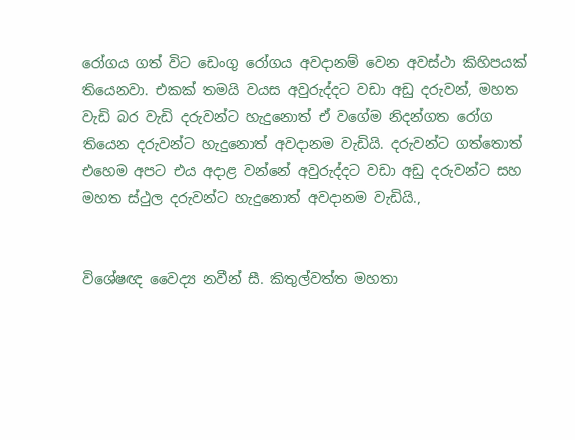රෝගය ගත් විට ඩෙංගු රෝගය අවදානම් වෙන අවස්ථා කිහිපයක් තියෙනවා. එකක් තමයි වයස අවුරුද්දට වඩා අඩු දරුවන්, මහත වැඩි බර වැඩි දරුවන්ට හැදුනොත් ඒ වගේම නිදන්ගත රෝග තියෙන දරුවන්ට හැදුනොත් අවදානම වැඩියි. දරුවන්ට ගත්තොත් එහෙම අපට එය අදාළ වන්නේ අවුරුද්දට වඩා අඩු දරුවන්ට සහ මහත ස්ථුල දරුවන්ට හැදුනොත් අවදානම වැඩියි.,


විශේෂඥ වෛද්‍ය නවීන් සී. කිතුල්වත්ත මහතා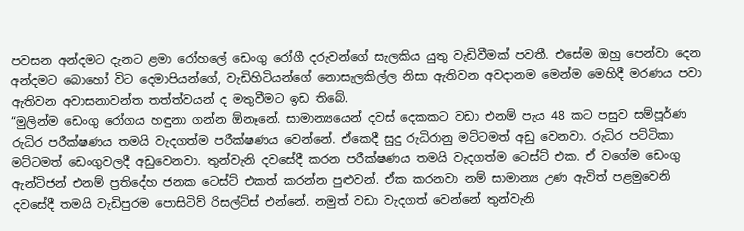පවසන අන්දමට දැනට ළමා රෝහලේ ඩෙංගු රෝගී දරුවන්ගේ සැලකිය යුතු වැඩිවීමක් පවතී. එසේම ඔහු පෙන්වා දෙන අන්දමට බොහෝ විට දෙමාපියන්ගේ, වැඩිහිටියන්ගේ නොසැලකිල්ල නිසා ඇතිවන අවදානම මෙන්ම මෙහිදී මරණය පවා ඇතිවන අවාසනාවන්ත තත්ත්වයන් ද මතුවීමට ඉඩ තිබේ.
“මුලින්ම ඩෙංගු රෝගය හඳුනා ගන්න ඕනෑනේ. සාමාන්‍යයෙන් දවස් දෙකකට වඩා එනම් පැය 48 කට පසුව සම්පූර්ණ රුධිර පරීක්ෂණය තමයි වැදගත්ම පරීක්ෂණය වෙන්නේ. ඒකෙදී සුදු රුධිරානු මට්ටමත් අඩු වෙනවා. රුධිර පට්ටිකා මට්ටමත් ඩෙංගුවලදී අඩුවෙනවා. තුන්වැනි දවසේදී කරන පරීක්ෂණය තමයි වැදගත්ම ටෙස්ට් එක. ඒ වගේම ඩෙංගු ඇන්ටිජන් එනම් ප්‍රතිදේහ ජනක ටෙස්ට් එකත් කරන්න පුළුවන්. ඒක කරනවා නම් සාමාන්‍ය උණ ඇවිත් පළමුවෙනි දවසේදී තමයි වැඩිපුරම පොසිටිව් රිසල්ට්ස් එන්නේ. නමුත් වඩා වැදගත් වෙන්නේ තුන්වැනි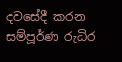දවසේදී කරන සම්පූර්ණ රුධිර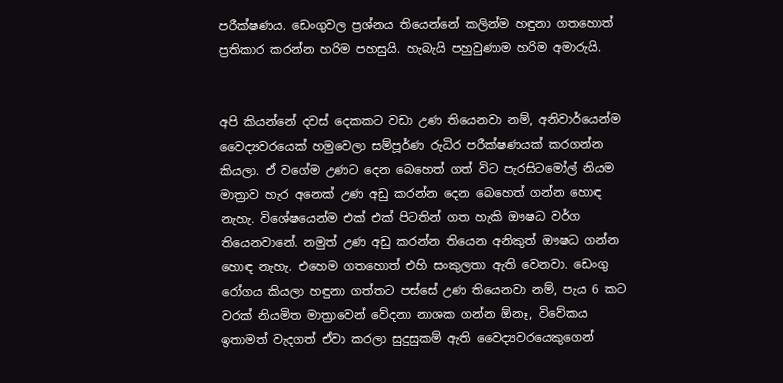පරීක්ෂණය. ඩෙංගුවල ප්‍රශ්නය තියෙන්නේ කලින්ම හඳුනා ගතහොත් ප්‍රතිකාර කරන්න හරිම පහසුයි. හැබැයි පහුවුණාම හරිම අමාරුයි.


අපි කියන්නේ දවස් දෙකකට වඩා උණ තියෙනවා නම්, අනිවාර්යෙන්ම වෛද්‍යවරයෙක් හමුවෙලා සම්පූර්ණ රුධිර පරීක්ෂණයක් කරගන්න කියලා. ඒ වගේම උණට දෙන බෙහෙත් ගත් විට පැරසිටමෝල් නියම මාත්‍රාව හැර අනෙක් උණ අඩු කරන්න දෙන බෙහෙත් ගන්න හොඳ නැහැ. විශේෂයෙන්ම එක් එක් පිටතින් ගත හැකි ඖෂධ වර්ග තියෙනවානේ. නමුත් උණ අඩු කරන්න තියෙන අනිකුත් ඖෂධ ගන්න හොඳ නැහැ. එහෙම ගතහොත් එහි සංකුලතා ඇති වෙනවා. ඩෙංගු රෝගය කියලා හඳුනා ගත්තට පස්සේ උණ තියෙනවා නම්, පැය 6 කට වරක් නියමිත මාත්‍රාවෙන් වේදනා නාශක ගන්න ඕනෑ, විවේකය ඉතාමත් වැදගත් ඒවා කරලා සුදුසුකම් ඇති වෛද්‍යවරයෙකුගෙන්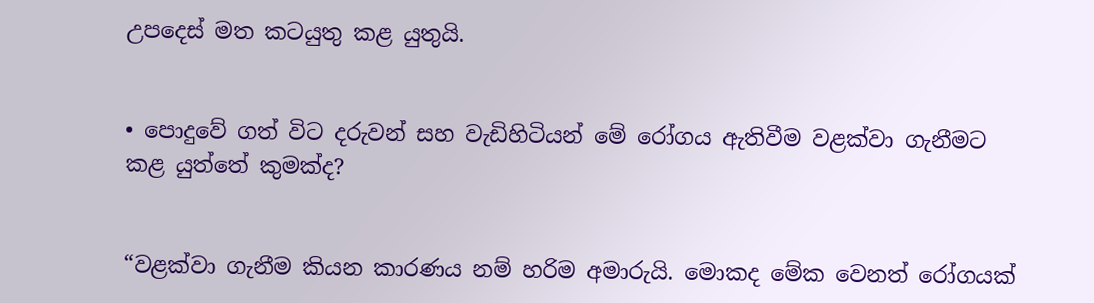උපදෙස් මත කටයුතු කළ යුතුයි.


• පොදුවේ ගත් විට දරුවන් සහ වැඩිහිටියන් මේ රෝගය ඇතිවීම වළක්වා ගැනීමට කළ යුත්තේ කුමක්ද?


“වළක්වා ගැනීම කියන කාරණය නම් හරිම අමාරුයි. මොකද මේක වෙනත් රෝගයක්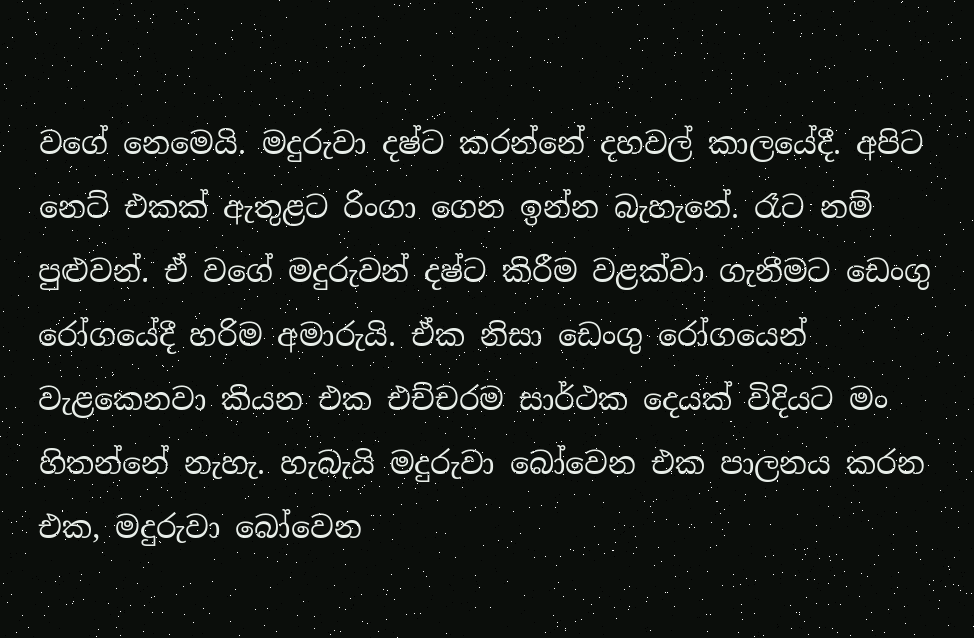වගේ නෙමෙයි. මදුරුවා දෂ්ට කරන්නේ දහවල් කාලයේදී. අපිට නෙට් එකක් ඇතුළට රිංගා ගෙන ඉන්න බැහැනේ. රෑට නම් පුළුවන්. ඒ වගේ මදුරුවන් දෂ්ට කිරීම වළක්වා ගැනීමට ඩෙංගු රෝගයේදී හරිම අමාරුයි. ඒක නිසා ඩෙංගු රෝගයෙන් වැළකෙනවා කියන එක එච්චරම සාර්ථක දෙයක් විදියට මං හිතන්නේ නැහැ. හැබැයි මදුරුවා බෝවෙන එක පාලනය කරන එක, මදුරුවා බෝවෙන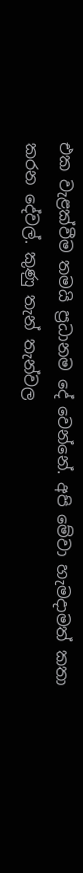එක වැළක්වීම තමයි ප්‍රධානම දේ වෙන්නේ. අපි මේවා හැමදාමත් කතා කරන දේවල්. කුණු තැන් තැන්වල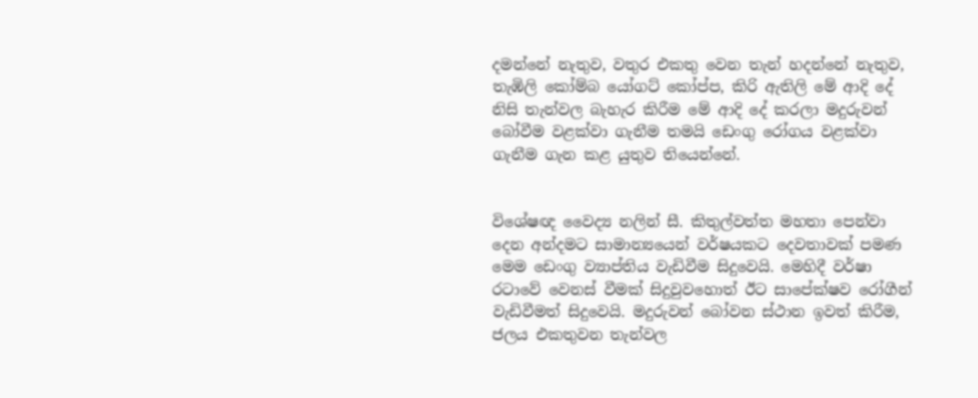දමන්නේ නැතුව, වතුර එකතු වෙන තැන් හදන්නේ නැතුව, තැඹිලි කෝම්බ යෝගට් කෝප්ප, කිරි ඇතිලි මේ ආදි දේ නිසි තැන්වල බැහැර කිරීම මේ ආදි දේ කරලා මදුරුවන් බෝවීම වළක්වා ගැනීම තමයි ඩෙංගු රෝගය වළක්වා ගැනීම ගැන කළ යුතුව තියෙන්නේ.


විශේෂඥ වෛද්‍ය නලින් සී. කිතුල්වත්ත මහතා පෙන්වා දෙන අන්දමට සාමාන්‍යයෙන් වර්ෂයකට දෙවතාවක් පමණ මෙම ඩෙංගු ව්‍යාප්තිය වැඩිවීම සිදුවෙයි. මෙහිදී වර්ෂා රටාවේ වෙනස් වීමක් සිදුවුවහොත් ඊට සාපේක්ෂව රෝගීන් වැඩිවීමත් සිදුවෙයි. මදුරුවන් බෝවන ස්ථාන ඉවත් කිරීම, ජලය එකතුවන තැන්වල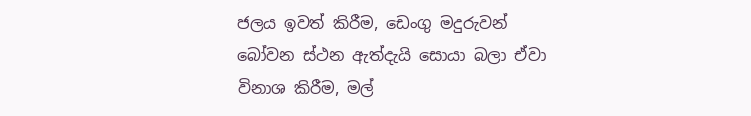ජලය ඉවත් කිරීම, ඩෙංගු මදුරුවන් බෝවන ස්ථන ඇත්දැයි සොයා බලා ඒවා විනාශ කිරීම, මල්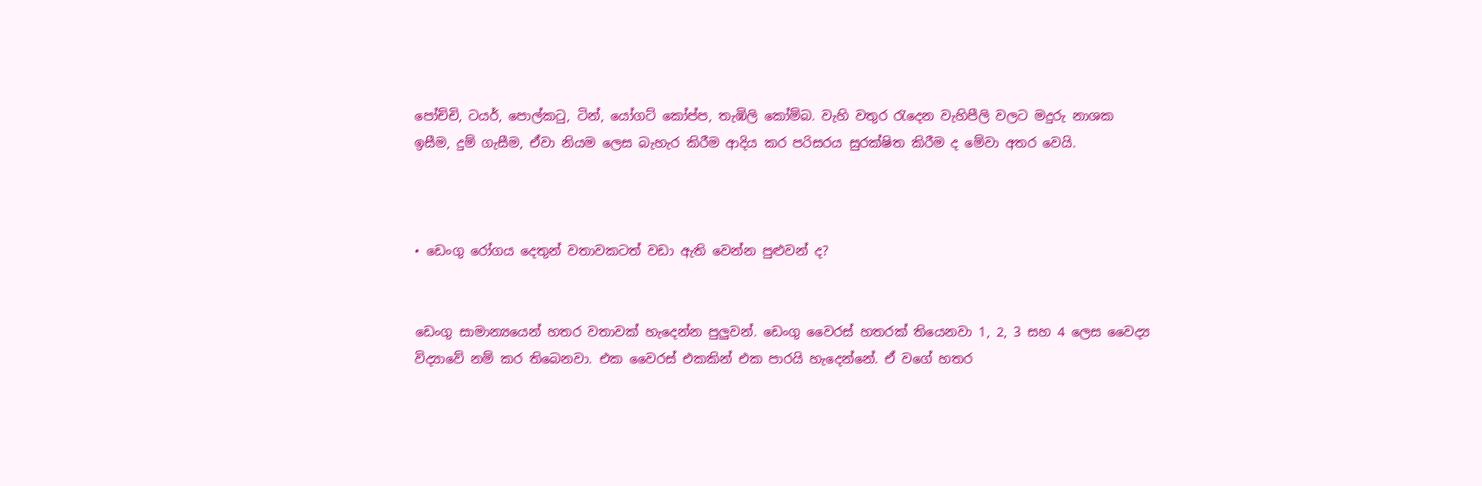පෝච්චි, ටයර්, පොල්කටු, ටින්, යෝගට් කෝප්ප, තැඹිලි කෝම්බ. වැහි වතුර රැදෙන වැහිපීලි වලට මදුරු නාශක ඉසීම, දුම් ගැසීම, ඒවා නියම ලෙස බැහැර කිරීම ආදිය කර පරිසරය සුරක්ෂිත කිරීම ද මේවා අතර වෙයි.



• ඩෙංගු රෝගය දෙතුන් වතාවකටත් වඩා ඇති වෙන්න පුළුවන් ද?


ඩෙංගු සාමාන්‍යයෙන් හතර වතාවක් හැදෙන්න පුලු‍වන්. ඩෙංගු වෛරස් හතරක් තියෙනවා 1, 2, 3 සහ 4 ලෙස වෛද්‍ය විද්‍යාවේ නම් කර තිබෙනවා. එක වෛරස් එකකින් එක පාරයි හැදෙන්නේ. ඒ වගේ හතර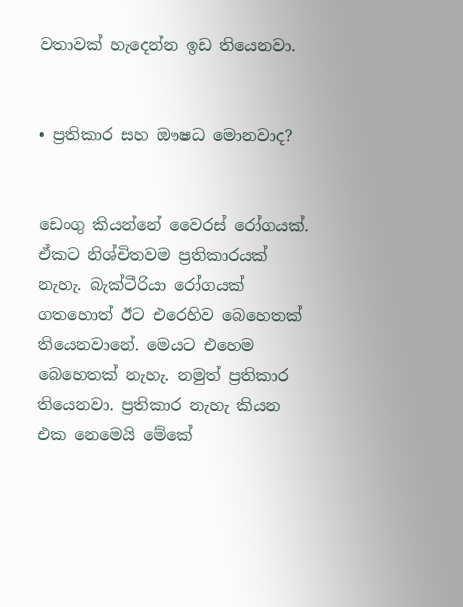වතාවක් හැදෙන්න ඉඩ තියෙනවා.


• ප්‍රතිකාර සහ ඖෂධ මොනවාද?


ඩෙංගු කියන්නේ වෛරස් රෝගයක්. ඒකට නිශ්චිතවම ප්‍රතිකාරයක් නැහැ. බැක්ටීරියා රෝගයක් ගතහොත් ඊට එරෙහිව බෙහෙතක් තියෙනවානේ. මෙයට එහෙම බෙහෙතක් නැහැ. නමුත් ප්‍රතිකාර තියෙනවා. ප්‍රතිකාර නැහැ කියන එක නෙමෙයි මේකේ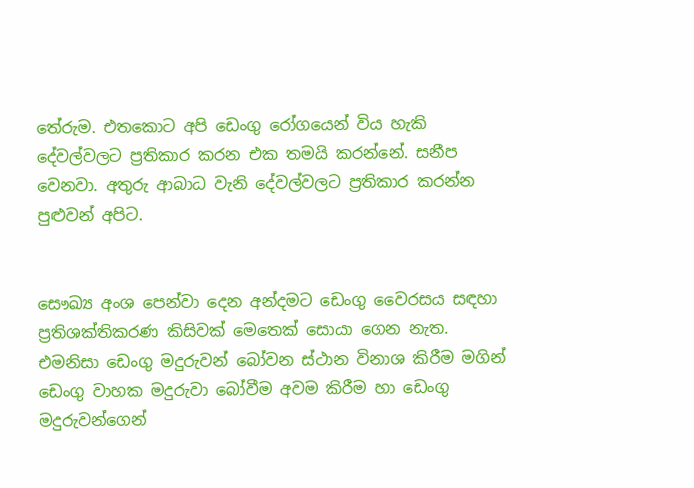තේරුම. එතකොට අපි ඩෙංගු රෝගයෙන් විය හැකි දේවල්වලට ප්‍රතිකාර කරන එක තමයි කරන්නේ. සනීප වෙනවා. අතුරු ආබාධ වැනි දේවල්වලට ප්‍රතිකාර කරන්න පුළුවන් අපිට.


සෞඛ්‍ය අංශ පෙන්වා දෙන අන්දමට ඩෙංගු වෛරසය සඳහා ප්‍රතිශක්තිකරණ කිසිවක් මෙතෙක් සොයා ගෙන නැත. එමනිසා ඩෙංගු මදුරුවන් බෝවන ස්ථාන විනාශ කිරීම මගින් ඩෙංගු වාහක මදුරුවා බෝවීම අවම කිරීම හා ඩෙංගු මදුරුවන්ගෙන්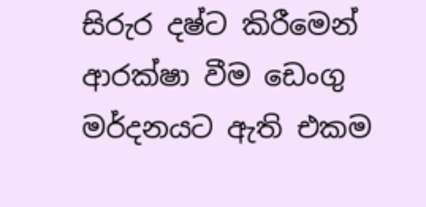සිරුර දෂ්ට කිරීමෙන් ආරක්ෂා වීම ඩෙංගු මර්දනයට ඇති එකම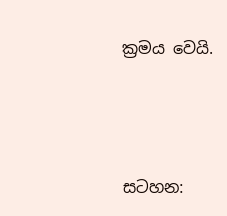ක්‍රමය වෙයි.





සටහන: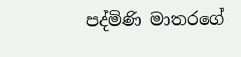පද්මිණි මාතරගේ